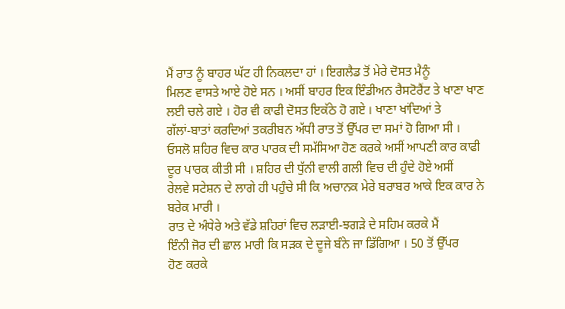ਮੈਂ ਰਾਤ ਨੂੰ ਬਾਹਰ ਘੱਟ ਹੀ ਨਿਕਲਦਾ ਹਾਂ । ਇਗਲੈਡ ਤੋਂ ਮੇਰੇ ਦੋਸਤ ਮੈਨੂੰ
ਮਿਲਣ ਵਾਸਤੇ ਆਏ ਹੋਏ ਸਨ । ਅਸੀਂ ਬਾਹਰ ਇਕ ਇੰਡੀਅਨ ਰੈਸਟੋਰੈਂਟ ਤੇ ਖਾਣਾ ਖਾਣ
ਲਈ ਚਲੇ ਗਏ । ਹੋਰ ਵੀ ਕਾਫੀ ਦੋਸਤ ਇਕੱਠੇ ਹੋ ਗਏ । ਖਾਣਾ ਖਾਂਦਿਆਂ ਤੇ
ਗੱਲਾਂ-ਬਾਤਾਂ ਕਰਦਿਆਂ ਤਕਰੀਬਨ ਅੱਧੀ ਰਾਤ ਤੋਂ ਉੱਪਰ ਦਾ ਸਮਾਂ ਹੋ ਗਿਆ ਸੀ ।
ਓਸਲੋ ਸ਼ਹਿਰ ਵਿਚ ਕਾਰ ਪਾਰਕ ਦੀ ਸਮੱਸਿਆ ਹੋਣ ਕਰਕੇ ਅਸੀਂ ਆਪਣੀ ਕਾਰ ਕਾਫੀ
ਦੂਰ ਪਾਰਕ ਕੀਤੀ ਸੀ । ਸ਼ਹਿਰ ਦੀ ਧੁੱਨੀ ਵਾਲੀ ਗਲੀ ਵਿਚ ਦੀ ਹੁੰਦੇ ਹੋਏ ਅਸੀਂ
ਰੇਲਵੇ ਸਟੇਸ਼ਨ ਦੇ ਲਾਗੇ ਹੀ ਪਹੁੰਚੇ ਸੀ ਕਿ ਅਚਾਨਕ ਮੇਰੇ ਬਰਾਬਰ ਆਕੇ ਇਕ ਕਾਰ ਨੇ
ਬਰੇਕ ਮਾਰੀ ।
ਰਾਤ ਦੇ ਅੰਧੇਰੇ ਅਤੇ ਵੱਡੇ ਸ਼ਹਿਰਾਂ ਵਿਚ ਲੜਾਈ-ਝਗੜੇ ਦੇ ਸਹਿਮ ਕਰਕੇ ਮੈਂ
ਇੰਨੀ ਜੋਰ ਦੀ ਛਾਲ ਮਾਰੀ ਕਿ ਸੜਕ ਦੇ ਦੂਜੇ ਬੰਨੇ ਜਾ ਡਿੱਗਿਆ । 50 ਤੋਂ ਉੱਪਰ
ਹੋਣ ਕਰਕੇ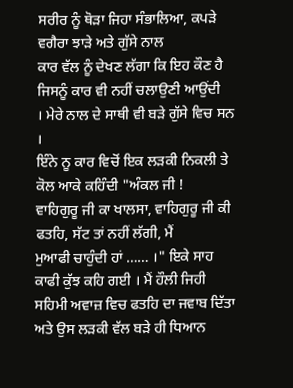ਸਰੀਰ ਨੂੰ ਥੋੜਾ ਜਿਹਾ ਸੰਭਾਲਿਆ, ਕਪੜੇ ਵਗੈਰਾ ਝਾੜੇ ਅਤੇ ਗੁੱਸੇ ਨਾਲ
ਕਾਰ ਵੱਲ ਨੂੰ ਦੇਖਣ ਲੱਗਾ ਕਿ ਇਹ ਕੌਣ ਹੈ ਜਿਸਨੂੰ ਕਾਰ ਵੀ ਨਹੀਂ ਚਲਾਉਣੀ ਆਉਂਦੀ
। ਮੇਰੇ ਨਾਲ ਦੇ ਸਾਥੀ ਵੀ ਬੜੇ ਗੁੱਸੇ ਵਿਚ ਸਨ ।
ਇੰਨੇ ਨੂ ਕਾਰ ਵਿਚੋਂ ਇਕ ਲੜਕੀ ਨਿਕਲੀ ਤੇ ਕੋਲ ਆਕੇ ਕਹਿੰਦੀ "ਅੰਕਲ ਜੀ !
ਵਾਹਿਗੁਰੂ ਜੀ ਕਾ ਖਾਲਸਾ, ਵਾਹਿਗੁਰੂ ਜੀ ਕੀ ਫਤਹਿ, ਸੱਟ ਤਾਂ ਨਹੀਂ ਲੱਗੀ, ਮੈਂ
ਮੁਆਫੀ ਚਾਹੁੰਦੀ ਹਾਂ …… ।" ਇਕੇ ਸਾਹ ਕਾਫੀ ਕੁੱਝ ਕਹਿ ਗਈ । ਮੈਂ ਹੌਲੀ ਜਿਹੀ
ਸਹਿਮੀ ਅਵਾਜ਼ ਵਿਚ ਫਤਹਿ ਦਾ ਜਵਾਬ ਦਿੱਤਾ ਅਤੇ ਉਸ ਲੜਕੀ ਵੱਲ ਬੜੇ ਹੀ ਧਿਆਨ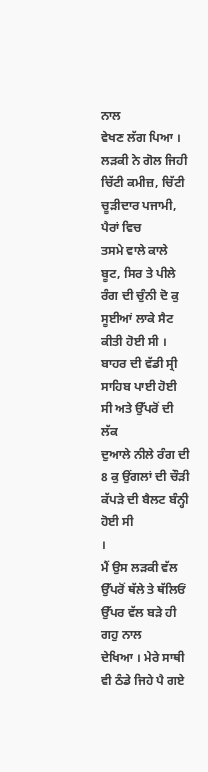ਨਾਲ
ਵੇਖਣ ਲੱਗ ਪਿਆ ।
ਲੜਕੀ ਨੇ ਗੋਲ ਜਿਹੀ ਚਿੱਟੀ ਕਮੀਜ਼, ਚਿੱਟੀ ਚੂੜੀਦਾਰ ਪਜਾਮੀ, ਪੈਰਾਂ ਵਿਚ
ਤਸਮੇ ਵਾਲੇ ਕਾਲੇ ਬੂਟ, ਸਿਰ ਤੇ ਪੀਲੇ ਰੰਗ ਦੀ ਚੁੰਨੀ ਦੋ ਕੁ ਸੂਈਆਂ ਲਾਕੇ ਸੈਟ
ਕੀਤੀ ਹੋਈ ਸੀ । ਬਾਹਰ ਦੀ ਵੱਡੀ ਸ੍ਰੀ ਸਾਹਿਬ ਪਾਈ ਹੋਈ ਸੀ ਅਤੇ ਉੱਪਰੋਂ ਦੀ ਲੱਕ
ਦੁਆਲੇ ਨੀਲੇ ਰੰਗ ਦੀ 8 ਕੁ ਉਂਗਲਾਂ ਦੀ ਚੌੜੀ ਕੱਪੜੇ ਦੀ ਬੈਲਟ ਬੰਨ੍ਹੀ ਹੋਈ ਸੀ
।
ਮੈਂ ਉਸ ਲੜਕੀ ਵੱਲ ਉੱਪਰੋਂ ਥੱਲੇ ਤੇ ਥੱਲਿਓਂ ਉੱਪਰ ਵੱਲ ਬੜੇ ਹੀ ਗਹੁ ਨਾਲ
ਦੇਖਿਆ । ਮੇਰੇ ਸਾਥੀ ਵੀ ਠੰਡੇ ਜਿਹੇ ਪੈ ਗਏ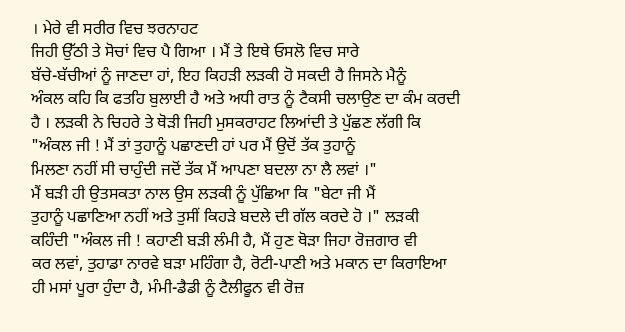। ਮੇਰੇ ਵੀ ਸਰੀਰ ਵਿਚ ਝਰਨਾਹਟ
ਜਿਹੀ ਉੱਠੀ ਤੇ ਸੋਚਾਂ ਵਿਚ ਪੈ ਗਿਆ । ਮੈਂ ਤੇ ਇਥੇ ਓਸਲੋ ਵਿਚ ਸਾਰੇ
ਬੱਚੇ-ਬੱਚੀਆਂ ਨੂੰ ਜਾਣਦਾ ਹਾਂ, ਇਹ ਕਿਹੜੀ ਲੜਕੀ ਹੋ ਸਕਦੀ ਹੈ ਜਿਸਨੇ ਮੈਨੂੰ
ਅੰਕਲ ਕਹਿ ਕਿ ਫਤਹਿ ਬੁਲਾਈ ਹੈ ਅਤੇ ਅਧੀ ਰਾਤ ਨੂੰ ਟੈਕਸੀ ਚਲਾਉਣ ਦਾ ਕੰਮ ਕਰਦੀ
ਹੈ । ਲੜਕੀ ਨੇ ਚਿਹਰੇ ਤੇ ਥੋੜੀ ਜਿਹੀ ਮੁਸਕਰਾਹਟ ਲਿਆਂਦੀ ਤੇ ਪੁੱਛਣ ਲੱਗੀ ਕਿ
"ਅੰਕਲ ਜੀ ! ਮੈਂ ਤਾਂ ਤੁਹਾਨੂੰ ਪਛਾਣਦੀ ਹਾਂ ਪਰ ਮੈਂ ਉਦੋਂ ਤੱਕ ਤੁਹਾਨੂੰ
ਮਿਲਣਾ ਨਹੀਂ ਸੀ ਚਾਹੁੰਦੀ ਜਦੋਂ ਤੱਕ ਮੈਂ ਆਪਣਾ ਬਦਲਾ ਨਾ ਲੈ ਲਵਾਂ ।"
ਮੈਂ ਬੜੀ ਹੀ ਉਤਸਕਤਾ ਨਾਲ ਉਸ ਲੜਕੀ ਨੂੰ ਪੁੱਛਿਆ ਕਿ "ਬੇਟਾ ਜੀ ਮੈਂ
ਤੁਹਾਨੂੰ ਪਛਾਣਿਆ ਨਹੀਂ ਅਤੇ ਤੁਸੀਂ ਕਿਹੜੇ ਬਦਲੇ ਦੀ ਗੱਲ ਕਰਦੇ ਹੋ ।" ਲੜਕੀ
ਕਹਿੰਦੀ "ਅੰਕਲ ਜੀ ! ਕਹਾਣੀ ਬੜੀ ਲੰਮੀ ਹੈ, ਮੈਂ ਹੁਣ ਥੋੜਾ ਜਿਹਾ ਰੋਜ਼ਗਾਰ ਵੀ
ਕਰ ਲਵਾਂ, ਤੁਹਾਡਾ ਨਾਰਵੇ ਬੜਾ ਮਹਿੰਗਾ ਹੈ, ਰੋਟੀ-ਪਾਣੀ ਅਤੇ ਮਕਾਨ ਦਾ ਕਿਰਾਇਆ
ਹੀ ਮਸਾਂ ਪੂਰਾ ਹੁੰਦਾ ਹੈ, ਮੰਮੀ-ਡੈਡੀ ਨੂੰ ਟੈਲੀਫੂਨ ਵੀ ਰੋਜ਼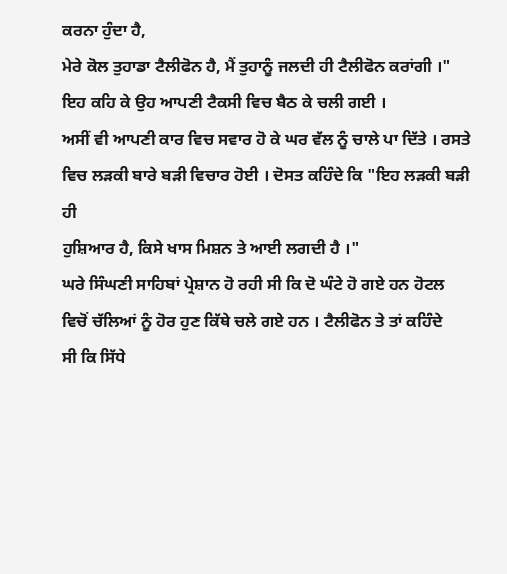ਕਰਨਾ ਹੁੰਦਾ ਹੈ,
ਮੇਰੇ ਕੋਲ ਤੁਹਾਡਾ ਟੈਲੀਫੋਨ ਹੈ, ਮੈਂ ਤੁਹਾਨੂੰ ਜਲਦੀ ਹੀ ਟੈਲੀਫੋਨ ਕਰਾਂਗੀ ।"
ਇਹ ਕਹਿ ਕੇ ਉਹ ਆਪਣੀ ਟੈਕਸੀ ਵਿਚ ਬੈਠ ਕੇ ਚਲੀ ਗਈ ।
ਅਸੀਂ ਵੀ ਆਪਣੀ ਕਾਰ ਵਿਚ ਸਵਾਰ ਹੋ ਕੇ ਘਰ ਵੱਲ ਨੂੰ ਚਾਲੇ ਪਾ ਦਿੱਤੇ । ਰਸਤੇ
ਵਿਚ ਲੜਕੀ ਬਾਰੇ ਬੜੀ ਵਿਚਾਰ ਹੋਈ । ਦੋਸਤ ਕਹਿੰਦੇ ਕਿ "ਇਹ ਲੜਕੀ ਬੜੀ ਹੀ
ਹੁਸ਼ਿਆਰ ਹੈ, ਕਿਸੇ ਖਾਸ ਮਿਸ਼ਨ ਤੇ ਆਈ ਲਗਦੀ ਹੈ ।"
ਘਰੇ ਸਿੰਘਣੀ ਸਾਹਿਬਾਂ ਪ੍ਰੇਸ਼ਾਨ ਹੋ ਰਹੀ ਸੀ ਕਿ ਦੋ ਘੰਟੇ ਹੋ ਗਏ ਹਨ ਹੋਟਲ
ਵਿਚੋਂ ਚੱਲਿਆਂ ਨੂੰ ਹੋਰ ਹੁਣ ਕਿੱਥੇ ਚਲੇ ਗਏ ਹਨ । ਟੈਲੀਫੋਨ ਤੇ ਤਾਂ ਕਹਿੰਦੇ
ਸੀ ਕਿ ਸਿੱਧੇ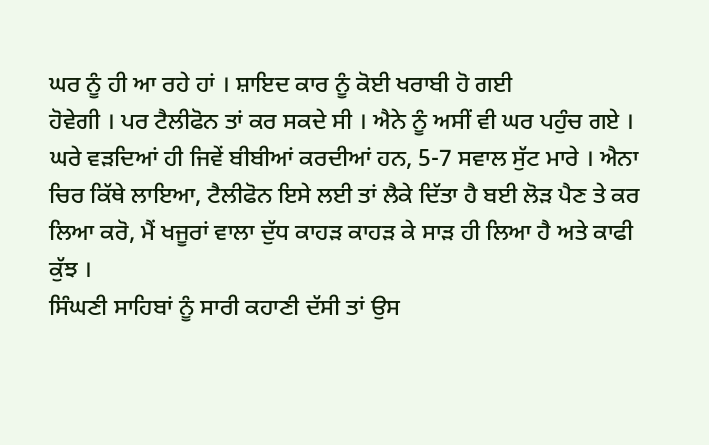ਘਰ ਨੂੰ ਹੀ ਆ ਰਹੇ ਹਾਂ । ਸ਼ਾਇਦ ਕਾਰ ਨੂੰ ਕੋਈ ਖਰਾਬੀ ਹੋ ਗਈ
ਹੋਵੇਗੀ । ਪਰ ਟੈਲੀਫੋਨ ਤਾਂ ਕਰ ਸਕਦੇ ਸੀ । ਐਨੇ ਨੂੰ ਅਸੀਂ ਵੀ ਘਰ ਪਹੁੰਚ ਗਏ ।
ਘਰੇ ਵੜਦਿਆਂ ਹੀ ਜਿਵੇਂ ਬੀਬੀਆਂ ਕਰਦੀਆਂ ਹਨ, 5-7 ਸਵਾਲ ਸੁੱਟ ਮਾਰੇ । ਐਨਾ
ਚਿਰ ਕਿੱਥੇ ਲਾਇਆ, ਟੈਲੀਫੋਨ ਇਸੇ ਲਈ ਤਾਂ ਲੈਕੇ ਦਿੱਤਾ ਹੈ ਬਈ ਲੋੜ ਪੈਣ ਤੇ ਕਰ
ਲਿਆ ਕਰੋ, ਮੈਂ ਖਜੂਰਾਂ ਵਾਲਾ ਦੁੱਧ ਕਾਹੜ ਕਾਹੜ ਕੇ ਸਾੜ ਹੀ ਲਿਆ ਹੈ ਅਤੇ ਕਾਫੀ
ਕੁੱਝ ।
ਸਿੰਘਣੀ ਸਾਹਿਬਾਂ ਨੂੰ ਸਾਰੀ ਕਹਾਣੀ ਦੱਸੀ ਤਾਂ ਉਸ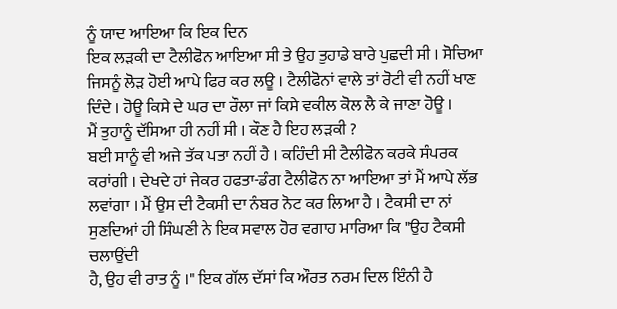ਨੂੰ ਯਾਦ ਆਇਆ ਕਿ ਇਕ ਦਿਨ
ਇਕ ਲੜਕੀ ਦਾ ਟੈਲੀਫੋਨ ਆਇਆ ਸੀ ਤੇ ਉਹ ਤੁਹਾਡੇ ਬਾਰੇ ਪੁਛਦੀ ਸੀ । ਸੋਚਿਆ
ਜਿਸਨੂੰ ਲੋੜ ਹੋਈ ਆਪੇ ਫਿਰ ਕਰ ਲਊ । ਟੈਲੀਫੋਨਾਂ ਵਾਲੇ ਤਾਂ ਰੋਟੀ ਵੀ ਨਹੀਂ ਖਾਣ
ਦਿੰਦੇ । ਹੋਊ ਕਿਸੇ ਦੇ ਘਰ ਦਾ ਰੌਲਾ ਜਾਂ ਕਿਸੇ ਵਕੀਲ ਕੋਲ ਲੈ ਕੇ ਜਾਣਾ ਹੋਊ ।
ਮੈਂ ਤੁਹਾਨੂੰ ਦੱਸਿਆ ਹੀ ਨਹੀਂ ਸੀ । ਕੌਣ ਹੈ ਇਹ ਲੜਕੀ ?
ਬਈ ਸਾਨੂੰ ਵੀ ਅਜੇ ਤੱਕ ਪਤਾ ਨਹੀਂ ਹੈ । ਕਹਿੰਦੀ ਸੀ ਟੈਲੀਫੋਨ ਕਰਕੇ ਸੰਪਰਕ
ਕਰਾਂਗੀ । ਦੇਖਦੇ ਹਾਂ ਜੇਕਰ ਹਫਤਾ-ਡੰਗ ਟੈਲੀਫੋਨ ਨਾ ਆਇਆ ਤਾਂ ਮੈਂ ਆਪੇ ਲੱਭ
ਲਵਾਂਗਾ । ਮੈਂ ਉਸ ਦੀ ਟੈਕਸੀ ਦਾ ਨੰਬਰ ਨੋਟ ਕਰ ਲਿਆ ਹੈ । ਟੈਕਸੀ ਦਾ ਨਾਂ
ਸੁਣਦਿਆਂ ਹੀ ਸਿੰਘਣੀ ਨੇ ਇਕ ਸਵਾਲ ਹੋਰ ਵਗਾਹ ਮਾਰਿਆ ਕਿ "ਉਹ ਟੈਕਸੀ ਚਲਾਉਂਦੀ
ਹੈ, ਉਹ ਵੀ ਰਾਤ ਨੂੰ ।" ਇਕ ਗੱਲ ਦੱਸਾਂ ਕਿ ਔਰਤ ਨਰਮ ਦਿਲ ਇੰਨੀ ਹੈ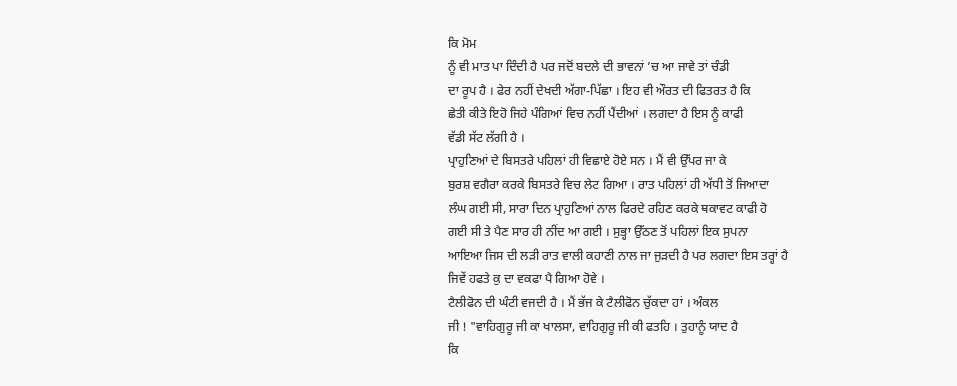ਕਿ ਮੋਮ
ਨੂੰ ਵੀ ਮਾਤ ਪਾ ਦਿੰਦੀ ਹੈ ਪਰ ਜਦੋਂ ਬਦਲੇ ਦੀ ਭਾਵਨਾਂ ’ਚ ਆ ਜਾਵੇ ਤਾਂ ਚੰਡੀ
ਦਾ ਰੂਪ ਹੈ । ਫੇਰ ਨਹੀਂ ਦੇਖਦੀ ਅੱਗਾ-ਪਿੱਛਾ । ਇਹ ਵੀ ਔਰਤ ਦੀ ਫਿਤਰਤ ਹੈ ਕਿ
ਛੇਤੀ ਕੀਤੇ ਇਹੋ ਜਿਹੇ ਪੰਗਿਆਂ ਵਿਚ ਨਹੀਂ ਪੈਂਦੀਆਂ । ਲਗਦਾ ਹੈ ਇਸ ਨੂੰ ਕਾਫੀ
ਵੱਡੀ ਸੱਟ ਲੱਗੀ ਹੈ ।
ਪ੍ਰਾਹੁਣਿਆਂ ਦੇ ਬਿਸਤਰੇ ਪਹਿਲਾਂ ਹੀ ਵਿਛਾਏ ਹੋਏ ਸਨ । ਮੈਂ ਵੀ ਉੱਪਰ ਜਾ ਕੇ
ਬੁਰਸ਼ ਵਗੈਰਾ ਕਰਕੇ ਬਿਸਤਰੇ ਵਿਚ ਲੇਟ ਗਿਆ । ਰਾਤ ਪਹਿਲਾਂ ਹੀ ਅੱਧੀ ਤੋਂ ਜਿਆਦਾ
ਲੰਘ ਗਈ ਸੀ, ਸਾਰਾ ਦਿਨ ਪ੍ਰਾਹੁਣਿਆਂ ਨਾਲ ਫਿਰਦੇ ਰਹਿਣ ਕਰਕੇ ਥਕਾਵਟ ਕਾਫੀ ਹੋ
ਗਈ ਸੀ ਤੇ ਪੈਣ ਸਾਰ ਹੀ ਨੀਂਦ ਆ ਗਈ । ਸੁਭ੍ਹਾ ਉੱਠਣ ਤੋਂ ਪਹਿਲਾਂ ਇਕ ਸੁਪਨਾ
ਆਇਆ ਜਿਸ ਦੀ ਲੜੀ ਰਾਤ ਵਾਲੀ ਕਹਾਣੀ ਨਾਲ ਜਾ ਜੁੜਦੀ ਹੈ ਪਰ ਲਗਦਾ ਇਸ ਤਰ੍ਹਾਂ ਹੈ
ਜਿਵੇਂ ਹਫਤੇ ਕੁ ਦਾ ਵਕਫਾ ਪੈ ਗਿਆ ਹੋਵੇ ।
ਟੈਲੀਫੋਨ ਦੀ ਘੰਟੀ ਵਜਦੀ ਹੈ । ਮੈਂ ਭੱਜ ਕੇ ਟੈਲੀਫੋਨ ਚੁੱਕਦਾ ਹਾਂ । ਅੰਕਲ
ਜੀ ! "ਵਾਹਿਗੁਰੂ ਜੀ ਕਾ ਖਾਲਸਾ, ਵਾਹਿਗੁਰੂ ਜੀ ਕੀ ਫਤਹਿ । ਤੁਹਾਨੂੰ ਯਾਦ ਹੈ
ਕਿ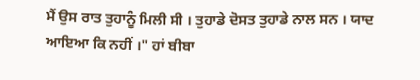ਮੈਂ ਉਸ ਰਾਤ ਤੁਹਾਨੂੰ ਮਿਲੀ ਸੀ । ਤੁਹਾਡੇ ਦੋਸਤ ਤੁਹਾਡੇ ਨਾਲ ਸਨ । ਯਾਦ
ਆਇਆ ਕਿ ਨਹੀਂ ।" ਹਾਂ ਬੀਬਾ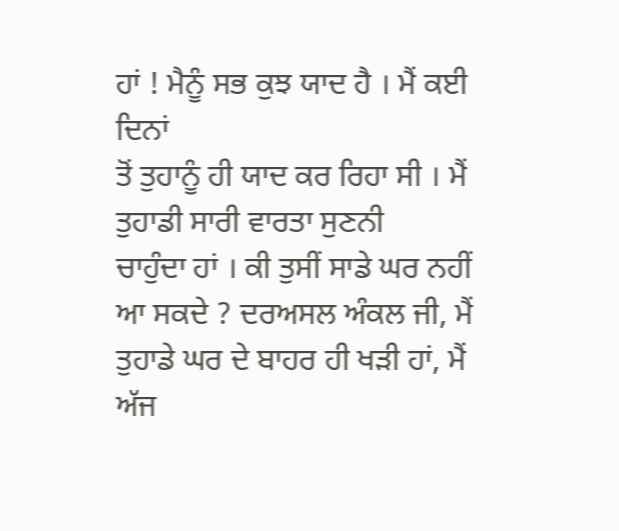ਹਾਂ ! ਮੈਨੂੰ ਸਭ ਕੁਝ ਯਾਦ ਹੈ । ਮੈਂ ਕਈ ਦਿਨਾਂ
ਤੋਂ ਤੁਹਾਨੂੰ ਹੀ ਯਾਦ ਕਰ ਰਿਹਾ ਸੀ । ਮੈਂ ਤੁਹਾਡੀ ਸਾਰੀ ਵਾਰਤਾ ਸੁਣਨੀ
ਚਾਹੁੰਦਾ ਹਾਂ । ਕੀ ਤੁਸੀਂ ਸਾਡੇ ਘਰ ਨਹੀਂ ਆ ਸਕਦੇ ? ਦਰਅਸਲ ਅੰਕਲ ਜੀ, ਮੈਂ
ਤੁਹਾਡੇ ਘਰ ਦੇ ਬਾਹਰ ਹੀ ਖੜੀ ਹਾਂ, ਮੈਂ ਅੱਜ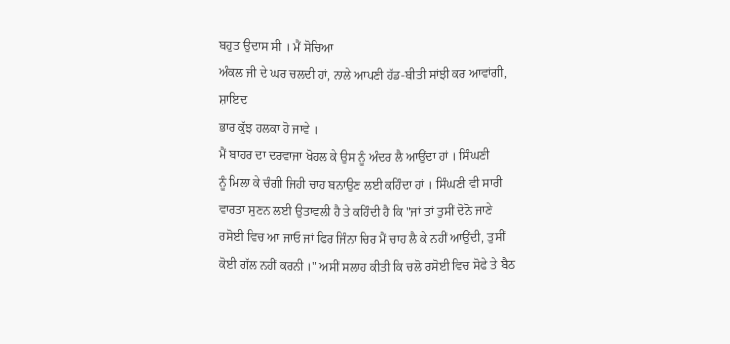ਬਹੁਤ ਉਦਾਸ ਸੀ । ਮੈਂ ਸੋਚਿਆ
ਅੰਕਲ ਜੀ ਦੇ ਘਰ ਚਲਦੀ ਹਾਂ, ਨਾਲੇ ਆਪਣੀ ਹੱਡ-ਬੀਤੀ ਸਾਂਝੀ ਕਰ ਆਵਾਂਗੀ, ਸ਼ਾਇਦ
ਭਾਰ ਕੁੱਝ ਹਲਕਾ ਹੋ ਜਾਵੇ ।
ਮੈਂ ਬਾਹਰ ਦਾ ਦਰਵਾਜਾ ਖੋਹਲ ਕੇ ਉਸ ਨੂੰ ਅੰਦਰ ਲੈ ਆਉਂਦਾ ਹਾਂ । ਸਿੰਘਣੀ
ਨੂੰ ਮਿਲਾ ਕੇ ਚੰਗੀ ਜਿਹੀ ਚਾਹ ਬਨਾਉਣ ਲਈ ਕਹਿੰਦਾ ਹਾਂ । ਸਿੰਘਣੀ ਵੀ ਸਾਰੀ
ਵਾਰਤਾ ਸੁਣਨ ਲਈ ਉਤਾਵਲੀ ਹੈ ਤੇ ਕਹਿੰਦੀ ਹੈ ਕਿ "ਜਾਂ ਤਾਂ ਤੁਸੀਂ ਦੋਨੋ ਜਾਣੇ
ਰਸੋਈ ਵਿਚ ਆ ਜਾਓ ਜਾਂ ਫਿਰ ਜਿੰਨਾ ਚਿਰ ਮੈਂ ਚਾਹ ਲੈ ਕੇ ਨਹੀਂ ਆਉਂਦੀ, ਤੁਸੀਂ
ਕੋਈ ਗੱਲ ਨਹੀਂ ਕਰਨੀ ।" ਅਸੀਂ ਸਲਾਹ ਕੀਤੀ ਕਿ ਚਲੋ ਰਸੋਈ ਵਿਚ ਸੋਫੇ ਤੇ ਬੈਠ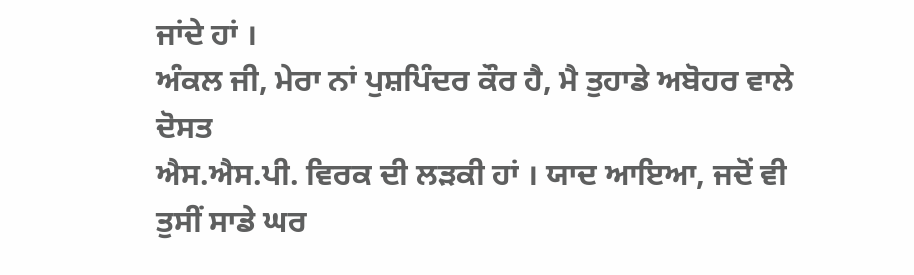ਜਾਂਦੇ ਹਾਂ ।
ਅੰਕਲ ਜੀ, ਮੇਰਾ ਨਾਂ ਪੁਸ਼ਪਿੰਦਰ ਕੌਰ ਹੈ, ਮੈ ਤੁਹਾਡੇ ਅਬੋਹਰ ਵਾਲੇ ਦੋਸਤ
ਐਸ.ਐਸ.ਪੀ. ਵਿਰਕ ਦੀ ਲੜਕੀ ਹਾਂ । ਯਾਦ ਆਇਆ, ਜਦੋਂ ਵੀ ਤੁਸੀਂ ਸਾਡੇ ਘਰ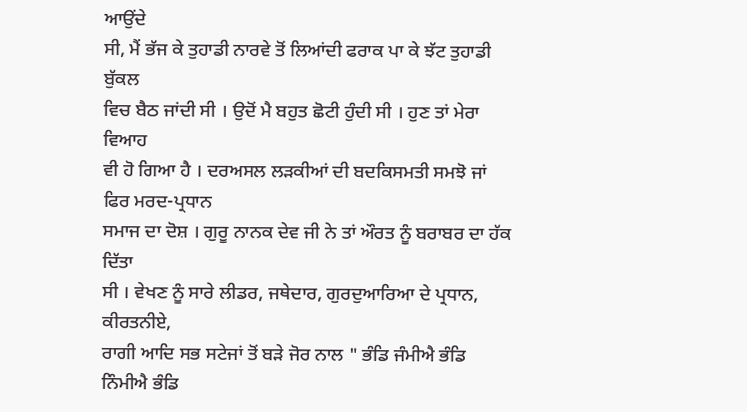ਆਉਂਦੇ
ਸੀ, ਮੈਂ ਭੱਜ ਕੇ ਤੁਹਾਡੀ ਨਾਰਵੇ ਤੋਂ ਲਿਆਂਦੀ ਫਰਾਕ ਪਾ ਕੇ ਝੱਟ ਤੁਹਾਡੀ ਬੁੱਕਲ
ਵਿਚ ਬੈਠ ਜਾਂਦੀ ਸੀ । ਉਦੋਂ ਮੈ ਬਹੁਤ ਛੋਟੀ ਹੁੰਦੀ ਸੀ । ਹੁਣ ਤਾਂ ਮੇਰਾ ਵਿਆਹ
ਵੀ ਹੋ ਗਿਆ ਹੈ । ਦਰਅਸਲ ਲੜਕੀਆਂ ਦੀ ਬਦਕਿਸਮਤੀ ਸਮਝੋ ਜਾਂ ਫਿਰ ਮਰਦ-ਪ੍ਰਧਾਨ
ਸਮਾਜ ਦਾ ਦੋਸ਼ । ਗੁਰੂ ਨਾਨਕ ਦੇਵ ਜੀ ਨੇ ਤਾਂ ਔਰਤ ਨੂੰ ਬਰਾਬਰ ਦਾ ਹੱਕ ਦਿੱਤਾ
ਸੀ । ਵੇਖਣ ਨੂੰ ਸਾਰੇ ਲੀਡਰ, ਜਥੇਦਾਰ, ਗੁਰਦੁਆਰਿਆ ਦੇ ਪ੍ਰਧਾਨ, ਕੀਰਤਨੀਏ,
ਰਾਗੀ ਆਦਿ ਸਭ ਸਟੇਜਾਂ ਤੋਂ ਬੜੇ ਜੋਰ ਨਾਲ " ਭੰਡਿ ਜੰਮੀਐ ਭੰਡਿ ਨਿੰਮੀਐ ਭੰਡਿ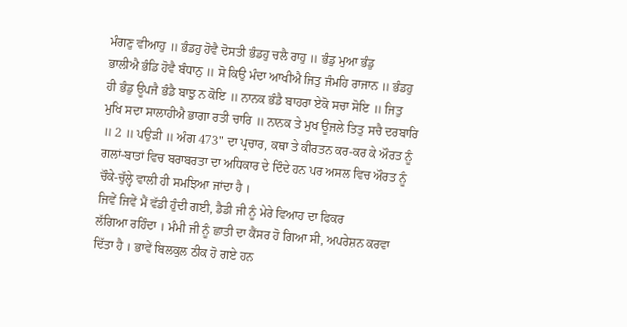ਮੰਗਣੁ ਵੀਆਹੁ ॥ ਭੰਡਹੁ ਹੋਵੈ ਦੋਸਤੀ ਭੰਡਹੁ ਚਲੈ ਰਾਹੁ ॥ ਭੰਡੁ ਮੁਆ ਭੰਡੁ
ਭਾਲੀਐ ਭੰਡਿ ਹੋਵੈ ਬੰਧਾਨੁ ॥ ਸੋ ਕਿਉ ਮੰਦਾ ਆਖੀਐ ਜਿਤੁ ਜੰਮਹਿ ਰਾਜਾਨ ॥ ਭੰਡਹੁ
ਹੀ ਭੰਡੁ ਊਪਜੈ ਭੰਡੈ ਬਾਝੁ ਨ ਕੋਇ ॥ ਨਾਨਕ ਭੰਡੈ ਬਾਹਰਾ ਏਕੋ ਸਚਾ ਸੋਇ ॥ ਜਿਤੁ
ਮੁਖਿ ਸਦਾ ਸਾਲਾਹੀਐ ਭਾਗਾ ਰਤੀ ਚਾਰਿ ॥ ਨਾਨਕ ਤੇ ਮੁਖ ਊਜਲੇ ਤਿਤੁ ਸਚੈ ਦਰਬਾਰਿ
॥ 2 ॥ ਪਉੜੀ ॥ ਅੰਗ 473" ਦਾ ਪ੍ਰਚਾਰ, ਕਥਾ ਤੇ ਕੀਰਤਨ ਕਰ-ਕਰ ਕੇ ਔਰਤ ਨੂੰ
ਗਲਾਂ-ਬਾਤਾਂ ਵਿਚ ਬਰਾਬਰਤਾ ਦਾ ਅਧਿਕਾਰ ਦੇ ਦਿੰਦੇ ਹਨ ਪਰ ਅਸਲ ਵਿਚ ਔਰਤ ਨੂੰ
ਚੌਕੇ-ਚੁੱਲ੍ਹੇ ਵਾਲੀ ਹੀ ਸਮਝਿਆ ਜਾਂਦਾ ਹੈ ।
ਜਿਵੇਂ ਜਿਵੇਂ ਮੈਂ ਵੱਡੀ ਹੁੰਦੀ ਗਈ, ਡੈਡੀ ਜੀ ਨੂੰ ਮੇਰੇ ਵਿਆਹ ਦਾ ਫਿਕਰ
ਲੱਗਿਆ ਰਹਿੰਦਾ । ਮੰਮੀ ਜੀ ਨੂੰ ਛਾਤੀ ਦਾ ਕੈਂਸਰ ਹੋ ਗਿਆ ਸੀ, ਅਪਰੇਸ਼ਨ ਕਰਵਾ
ਦਿੱਤਾ ਹੈ । ਭਾਵੇਂ ਬਿਲਕੁਲ ਠੀਕ ਹੋ ਗਏ ਹਨ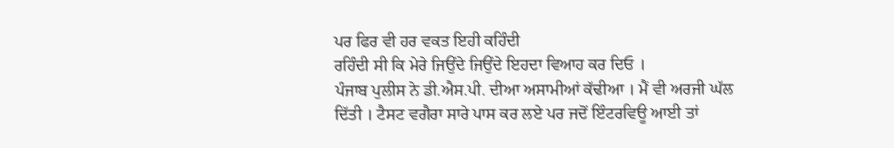ਪਰ ਫਿਰ ਵੀ ਹਰ ਵਕਤ ਇਹੀ ਕਹਿੰਦੀ
ਰਹਿੰਦੀ ਸੀ ਕਿ ਮੇਰੇ ਜਿਉਂਦੇ ਜਿਉਂਦੇ ਇਹਦਾ ਵਿਆਹ ਕਰ ਦਿਓ ।
ਪੰਜਾਬ ਪੁਲੀਸ ਨੇ ਡੀ.ਐਸ.ਪੀ. ਦੀਆ ਅਸਾਮੀਆਂ ਕੱਢੀਆ । ਮੈਂ ਵੀ ਅਰਜੀ ਘੱਲ
ਦਿੱਤੀ । ਟੈਸਟ ਵਗੈਰਾ ਸਾਰੇ ਪਾਸ ਕਰ ਲਏ ਪਰ ਜਦੋਂ ਇੰਟਰਵਿਊ ਆਈ ਤਾਂ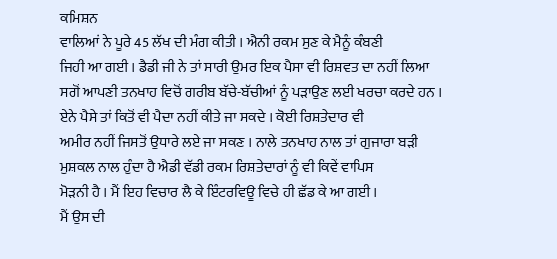ਕਮਿਸ਼ਨ
ਵਾਲਿਆਂ ਨੇ ਪੂਰੇ 45 ਲੱਖ ਦੀ ਮੰਗ ਕੀਤੀ । ਐਨੀ ਰਕਮ ਸੁਣ ਕੇ ਮੈਨੂੰ ਕੰਬਣੀ
ਜਿਹੀ ਆ ਗਈ । ਡੈਡੀ ਜੀ ਨੇ ਤਾਂ ਸਾਰੀ ਉਮਰ ਇਕ ਪੈਸਾ ਵੀ ਰਿਸ਼ਵਤ ਦਾ ਨਹੀਂ ਲਿਆ
ਸਗੋਂ ਆਪਣੀ ਤਨਖਾਹ ਵਿਚੋਂ ਗਰੀਬ ਬੱਚੇ-ਬੱਚੀਆਂ ਨੂੰ ਪੜਾਉਣ ਲਈ ਖਰਚਾ ਕਰਦੇ ਹਨ ।
ਏਨੇ ਪੈਸੇ ਤਾਂ ਕਿਤੋਂ ਵੀ ਪੈਦਾ ਨਹੀਂ ਕੀਤੇ ਜਾ ਸਕਦੇ । ਕੋਈ ਰਿਸ਼ਤੇਦਾਰ ਵੀ
ਅਮੀਰ ਨਹੀਂ ਜਿਸਤੋਂ ਉਧਾਰੇ ਲਏ ਜਾ ਸਕਣ । ਨਾਲੇ ਤਨਖਾਹ ਨਾਲ ਤਾਂ ਗੁਜਾਰਾ ਬੜੀ
ਮੁਸ਼ਕਲ ਨਾਲ ਹੁੰਦਾ ਹੈ ਐਡੀ ਵੱਡੀ ਰਕਮ ਰਿਸ਼ਤੇਦਾਰਾਂ ਨੂੰ ਵੀ ਕਿਵੇਂ ਵਾਪਿਸ
ਮੋੜਨੀ ਹੈ । ਮੈਂ ਇਹ ਵਿਚਾਰ ਲੈ ਕੇ ਇੰਟਰਵਿਊ ਵਿਚੇ ਹੀ ਛੱਡ ਕੇ ਆ ਗਈ ।
ਮੈਂ ਉਸ ਦੀ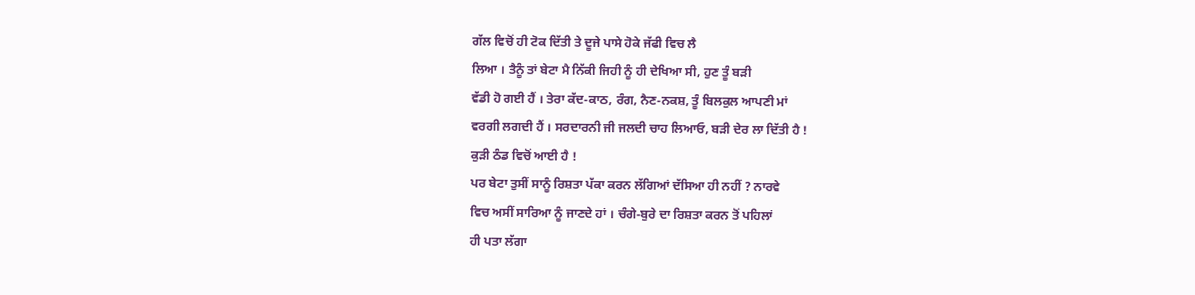ਗੱਲ ਵਿਚੋਂ ਹੀ ਟੋਕ ਦਿੱਤੀ ਤੇ ਦੂਜੇ ਪਾਸੇ ਹੋਕੇ ਜੱਫੀ ਵਿਚ ਲੈ
ਲਿਆ । ਤੈਨੂੰ ਤਾਂ ਬੇਟਾ ਮੈ ਨਿੱਕੀ ਜਿਹੀ ਨੂੰ ਹੀ ਦੇਖਿਆ ਸੀ, ਹੁਣ ਤੂੰ ਬੜੀ
ਵੱਡੀ ਹੋ ਗਈ ਹੈਂ । ਤੇਰਾ ਕੱਦ-ਕਾਠ, ਰੰਗ, ਨੈਣ-ਨਕਸ਼, ਤੂੰ ਬਿਲਕੁਲ ਆਪਣੀ ਮਾਂ
ਵਰਗੀ ਲਗਦੀ ਹੈਂ । ਸਰਦਾਰਨੀ ਜੀ ਜਲਦੀ ਚਾਹ ਲਿਆਓ, ਬੜੀ ਦੇਰ ਲਾ ਦਿੱਤੀ ਹੈ !
ਕੁੜੀ ਠੰਡ ਵਿਚੋਂ ਆਈ ਹੈ !
ਪਰ ਬੇਟਾ ਤੁਸੀਂ ਸਾਨੂੰ ਰਿਸ਼ਤਾ ਪੱਕਾ ਕਰਨ ਲੱਗਿਆਂ ਦੱਸਿਆ ਹੀ ਨਹੀਂ ? ਨਾਰਵੇ
ਵਿਚ ਅਸੀਂ ਸਾਰਿਆ ਨੂੰ ਜਾਣਦੇ ਹਾਂ । ਚੰਗੇ-ਬੁਰੇ ਦਾ ਰਿਸ਼ਤਾ ਕਰਨ ਤੋਂ ਪਹਿਲਾਂ
ਹੀ ਪਤਾ ਲੱਗਾ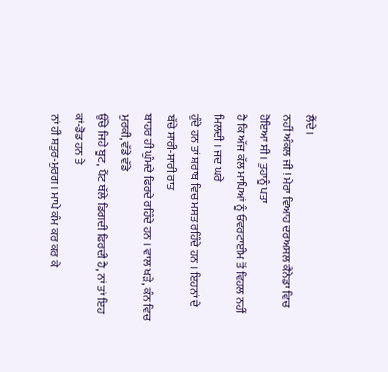ਲੈਂਦੇ ।
ਨਹੀਂ ਅੰਕਲ ਜੀ ! ਮੇਰਾ ਵਿਆਹ ਦਰਅਸਲ ਕੈਨੇਡਾ ਵਿਚ ਹੋਇਆ ਸੀ । ਤੁਹਾਨੂੰ ਪਤਾ
ਹੈ ਕਿ ਅੱਜ ਕੱਲ ਮਾਪਿਆਂ ਨੂੰ ਓਵਰਟਾਈਮ ਤੋਂ ਵਿਹਲ ਨਹੀਂ ਮਿਲਦੀ । ਜਦ ਘਰੇ
ਹੁੰਦੇ ਹਨ ਤਾਂ ਸ਼ਰਾਬ ਵਿਚ ਮਸਤ ਰਹਿੰਦੇ ਹਨ । ਇਹਨਾਂ ਦੇ ਬੱਚੇ ਸਾਰੀ-ਸਾਰੀ ਰਾਤ
ਬਾਹਰ ਹੀ ਘੁੰਮਦੇ ਫਿਰਦੇ ਰਹਿੰਦੇ ਹਨ । ਵਾਲ ਖੜੇ, ਕੰਨ ਵਿਚ ਮੁਰਕੀ, ਵੱਡੇ ਵੱਡੇ
ਉੱਚੇ ਜਿਹੇ ਬੂਟ, ਪੈਂਟ ਥੱਲੇ ਡਿਗਦੀ ਫਿਰਦੀ ਹੈ, ਨਾਂ ਤਾਂ ਇਹ ਕਾਂ-ਡੋਡ ਹਨ ਤੇ
ਨਾਂ ਹੀ ਸ਼ਤੁਰ-ਮੁਰਗ । ਮਾਪੇ ਕੰਮ ਕਰ ਕਰ ਕੇ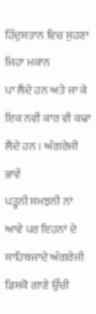ਹਿੰਦੁਸਤਾਨ ਵਿਚ ਸੁਹਣਾ ਜਿਹਾ ਮਕਾਨ
ਪਾ ਲੈਂਦੇ ਹਨ ਅਤੇ ਜਾ ਕੇ ਇਕ ਨਵੀਂ ਕਾਰ ਵੀ ਕਢਾ ਲੈਂਦੇ ਹਨ । ਅੰਗਰੇਜੀ ਭਾਵੇਂ
ਪੜ੍ਹਨੀ ਸਮਝਨੀ ਨਾਂ ਆਵੇ ਪਰ ਇਹਨਾਂ ਦੇ ਸਾਹਿਬਜਾਦੇ ਅੰਗਰੇਜੀ ਡਿਸਕੋ ਗਾਣੇ ਉੱਚੀ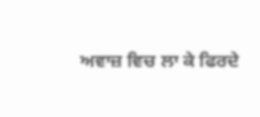ਅਵਾਜ਼ ਵਿਚ ਲਾ ਕੇ ਫਿਰਦੇ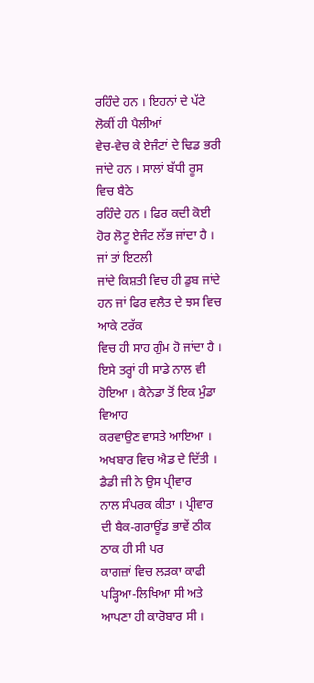ਰਹਿੰਦੇ ਹਨ । ਇਹਨਾਂ ਦੇ ਪੱਟੇ ਲੋਕੀਂ ਹੀ ਪੈਲੀਆਂ
ਵੇਚ-ਵੇਚ ਕੇ ਏਜੰਟਾਂ ਦੇ ਢਿਡ ਭਰੀ ਜਾਂਦੇ ਹਨ । ਸਾਲਾਂ ਬੱਧੀ ਰੂਸ ਵਿਚ ਬੈਠੇ
ਰਹਿੰਦੇ ਹਨ । ਫਿਰ ਕਦੀ ਕੋਈ ਹੋਰ ਲੋਟੂ ਏਜੰਟ ਲੱਭ ਜਾਂਦਾ ਹੈ । ਜਾਂ ਤਾਂ ਇਟਲੀ
ਜਾਂਦੇ ਕਿਸ਼ਤੀ ਵਿਚ ਹੀ ਡੁਬ ਜਾਂਦੇ ਹਨ ਜਾਂ ਫਿਰ ਵਲੈਤ ਦੇ ਝਸ ਵਿਚ ਆਕੇ ਟਰੱਕ
ਵਿਚ ਹੀ ਸਾਹ ਗੁੰਮ ਹੋ ਜਾਂਦਾ ਹੈ ।
ਇਸੇ ਤਰ੍ਹਾਂ ਹੀ ਸਾਡੇ ਨਾਲ ਵੀ ਹੋਇਆ । ਕੈਨੇਡਾ ਤੋਂ ਇਕ ਮੁੰਡਾ ਵਿਆਹ
ਕਰਵਾਉਣ ਵਾਸਤੇ ਆਇਆ । ਅਖਬਾਰ ਵਿਚ ਐਡ ਦੇ ਦਿੱਤੀ । ਡੈਡੀ ਜੀ ਨੇ ਉਸ ਪ੍ਰੀਵਾਰ
ਨਾਲ ਸੰਪਰਕ ਕੀਤਾ । ਪ੍ਰੀਵਾਰ ਦੀ ਬੈਕ-ਗਰਾਊਂਡ ਭਾਵੇਂ ਠੀਕ ਠਾਕ ਹੀ ਸੀ ਪਰ
ਕਾਗਜ਼ਾਂ ਵਿਚ ਲੜਕਾ ਕਾਫੀ ਪੜ੍ਹਿਆ-ਲਿਖਿਆ ਸੀ ਅਤੇ ਆਪਣਾ ਹੀ ਕਾਰੋਬਾਰ ਸੀ ।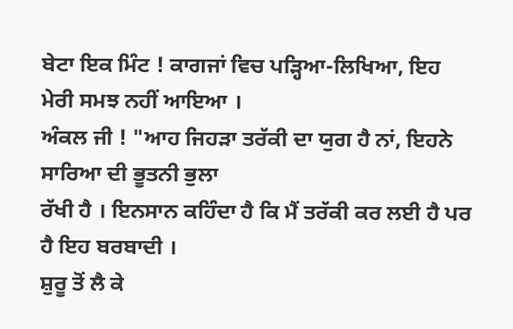ਬੇਟਾ ਇਕ ਮਿੰਟ ! ਕਾਗਜਾਂ ਵਿਚ ਪੜ੍ਹਿਆ-ਲਿਖਿਆ, ਇਹ ਮੇਰੀ ਸਮਝ ਨਹੀਂ ਆਇਆ ।
ਅੰਕਲ ਜੀ ! "ਆਹ ਜਿਹੜਾ ਤਰੱਕੀ ਦਾ ਯੁਗ ਹੈ ਨਾਂ, ਇਹਨੇ ਸਾਰਿਆ ਦੀ ਭੂਤਨੀ ਭੁਲਾ
ਰੱਖੀ ਹੈ । ਇਨਸਾਨ ਕਹਿੰਦਾ ਹੈ ਕਿ ਮੈਂ ਤਰੱਕੀ ਕਰ ਲਈ ਹੈ ਪਰ ਹੈ ਇਹ ਬਰਬਾਦੀ ।
ਸ਼ੁਰੂ ਤੋਂ ਲੈ ਕੇ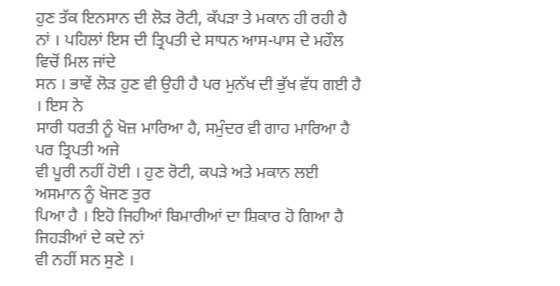ਹੁਣ ਤੱਕ ਇਨਸਾਨ ਦੀ ਲੋੜ ਰੋਟੀ, ਕੱਪੜਾ ਤੇ ਮਕਾਨ ਹੀ ਰਹੀ ਹੈ
ਨਾਂ । ਪਹਿਲਾਂ ਇਸ ਦੀ ਤ੍ਰਿਪਤੀ ਦੇ ਸਾਧਨ ਆਸ-ਪਾਸ ਦੇ ਮਹੌਲ ਵਿਚੋਂ ਮਿਲ ਜਾਂਦੇ
ਸਨ । ਭਾਵੇਂ ਲੋੜ ਹੁਣ ਵੀ ਉਹੀ ਹੈ ਪਰ ਮੁਨੱਖ ਦੀ ਭੁੱਖ ਵੱਧ ਗਈ ਹੈ । ਇਸ ਨੇ
ਸਾਰੀ ਧਰਤੀ ਨੂੰ ਖੋਜ਼ ਮਾਰਿਆ ਹੈ, ਸਮੁੰਦਰ ਵੀ ਗਾਹ ਮਾਰਿਆ ਹੈ ਪਰ ਤ੍ਰਿਪਤੀ ਅਜੇ
ਵੀ ਪੂਰੀ ਨਹੀਂ ਹੋਈ । ਹੁਣ ਰੋਟੀ, ਕਪੜੇ ਅਤੇ ਮਕਾਨ ਲਈ ਅਸਮਾਨ ਨੂੰ ਖੋਜਣ ਤੁਰ
ਪਿਆ ਹੈ । ਇਹੋ ਜਿਹੀਆਂ ਬਿਮਾਰੀਆਂ ਦਾ ਸ਼ਿਕਾਰ ਹੋ ਗਿਆ ਹੈ ਜਿਹੜੀਆਂ ਦੇ ਕਦੇ ਨਾਂ
ਵੀ ਨਹੀਂ ਸਨ ਸੁਣੇ ।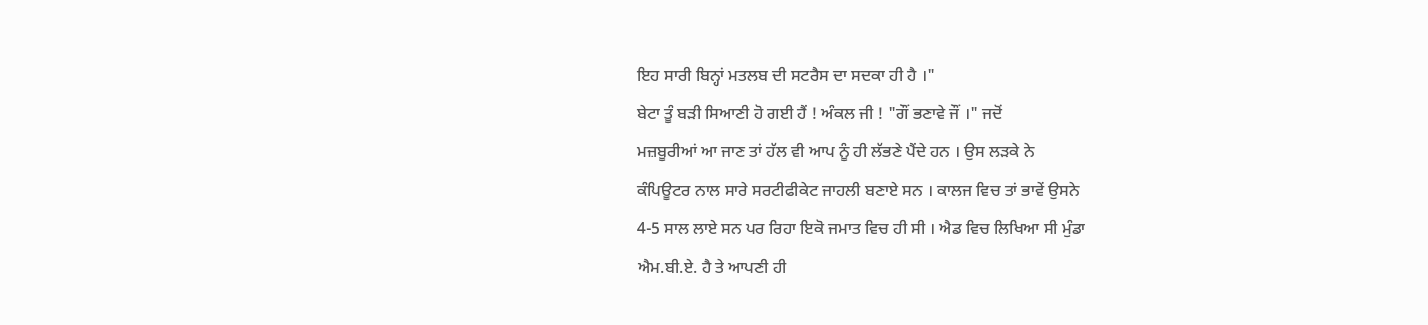ਇਹ ਸਾਰੀ ਬਿਨ੍ਹਾਂ ਮਤਲਬ ਦੀ ਸਟਰੈਸ ਦਾ ਸਦਕਾ ਹੀ ਹੈ ।"
ਬੇਟਾ ਤੂੰ ਬੜੀ ਸਿਆਣੀ ਹੋ ਗਈ ਹੈਂ ! ਅੰਕਲ ਜੀ ! "ਗੌਂ ਭਣਾਵੇ ਜੌਂ ।" ਜਦੋਂ
ਮਜ਼ਬੂਰੀਆਂ ਆ ਜਾਣ ਤਾਂ ਹੱਲ ਵੀ ਆਪ ਨੂੰ ਹੀ ਲੱਭਣੇ ਪੈਂਦੇ ਹਨ । ਉਸ ਲੜਕੇ ਨੇ
ਕੰਪਿਊਟਰ ਨਾਲ ਸਾਰੇ ਸਰਟੀਫੀਕੇਟ ਜਾਹਲੀ ਬਣਾਏ ਸਨ । ਕਾਲਜ ਵਿਚ ਤਾਂ ਭਾਵੇਂ ਉਸਨੇ
4-5 ਸਾਲ ਲਾਏ ਸਨ ਪਰ ਰਿਹਾ ਇਕੋ ਜਮਾਤ ਵਿਚ ਹੀ ਸੀ । ਐਡ ਵਿਚ ਲਿਖਿਆ ਸੀ ਮੁੰਡਾ
ਐਮ.ਬੀ.ਏ. ਹੈ ਤੇ ਆਪਣੀ ਹੀ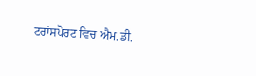ਟਰਾਂਸਪੋਰਟ ਵਿਚ ਐਮ.ਡੀ.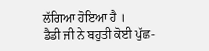ਲੱਗਿਆ ਹੋਇਆ ਹੈ ।
ਡੈਡੀ ਜੀ ਨੇ ਬਹੁਤੀ ਕੋਈ ਪੁੱਛ-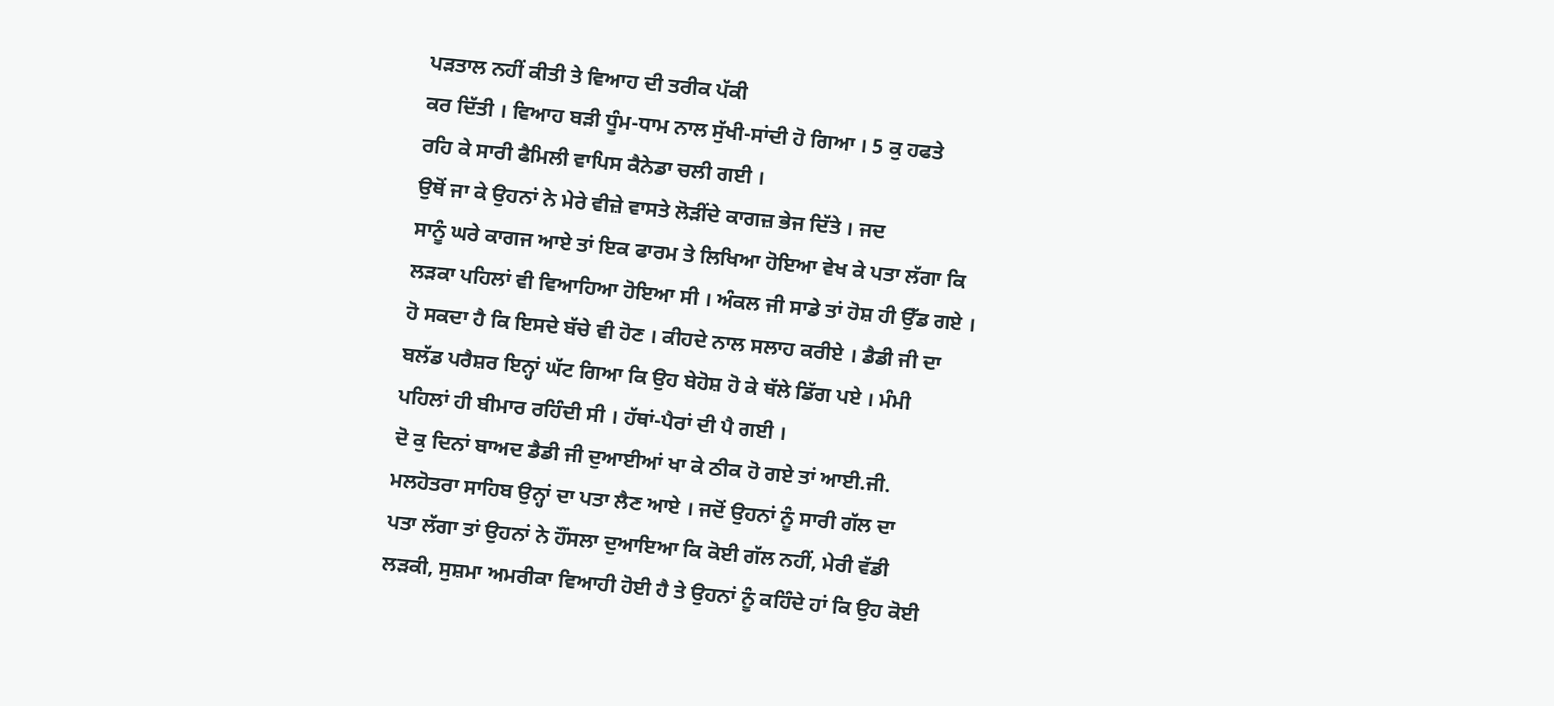ਪੜਤਾਲ ਨਹੀਂ ਕੀਤੀ ਤੇ ਵਿਆਹ ਦੀ ਤਰੀਕ ਪੱਕੀ
ਕਰ ਦਿੱਤੀ । ਵਿਆਹ ਬੜੀ ਧੂੰਮ-ਧਾਮ ਨਾਲ ਸੁੱਖੀ-ਸਾਂਦੀ ਹੋ ਗਿਆ । 5 ਕੁ ਹਫਤੇ
ਰਹਿ ਕੇ ਸਾਰੀ ਫੈਮਿਲੀ ਵਾਪਿਸ ਕੈਨੇਡਾ ਚਲੀ ਗਈ ।
ਉਥੋਂ ਜਾ ਕੇ ਉਹਨਾਂ ਨੇ ਮੇਰੇ ਵੀਜ਼ੇ ਵਾਸਤੇ ਲੋੜੀਂਦੇ ਕਾਗਜ਼ ਭੇਜ ਦਿੱਤੇ । ਜਦ
ਸਾਨੂੰ ਘਰੇ ਕਾਗਜ ਆਏ ਤਾਂ ਇਕ ਫਾਰਮ ਤੇ ਲਿਖਿਆ ਹੋਇਆ ਵੇਖ ਕੇ ਪਤਾ ਲੱਗਾ ਕਿ
ਲੜਕਾ ਪਹਿਲਾਂ ਵੀ ਵਿਆਹਿਆ ਹੋਇਆ ਸੀ । ਅੰਕਲ ਜੀ ਸਾਡੇ ਤਾਂ ਹੋਸ਼ ਹੀ ਉੱਡ ਗਏ ।
ਹੋ ਸਕਦਾ ਹੈ ਕਿ ਇਸਦੇ ਬੱਚੇ ਵੀ ਹੋਣ । ਕੀਹਦੇ ਨਾਲ ਸਲਾਹ ਕਰੀਏ । ਡੈਡੀ ਜੀ ਦਾ
ਬਲੱਡ ਪਰੈਸ਼ਰ ਇਨ੍ਹਾਂ ਘੱਟ ਗਿਆ ਕਿ ਉਹ ਬੇਹੋਸ਼ ਹੋ ਕੇ ਥੱਲੇ ਡਿੱਗ ਪਏ । ਮੰਮੀ
ਪਹਿਲਾਂ ਹੀ ਬੀਮਾਰ ਰਹਿੰਦੀ ਸੀ । ਹੱਥਾਂ-ਪੈਰਾਂ ਦੀ ਪੈ ਗਈ ।
ਦੋ ਕੁ ਦਿਨਾਂ ਬਾਅਦ ਡੈਡੀ ਜੀ ਦੁਆਈਆਂ ਖਾ ਕੇ ਠੀਕ ਹੋ ਗਏ ਤਾਂ ਆਈ.ਜੀ.
ਮਲਹੋਤਰਾ ਸਾਹਿਬ ਉਨ੍ਹਾਂ ਦਾ ਪਤਾ ਲੈਣ ਆਏ । ਜਦੋਂ ਉਹਨਾਂ ਨੂੰ ਸਾਰੀ ਗੱਲ ਦਾ
ਪਤਾ ਲੱਗਾ ਤਾਂ ਉਹਨਾਂ ਨੇ ਹੌਂਸਲਾ ਦੁਆਇਆ ਕਿ ਕੋਈ ਗੱਲ ਨਹੀਂ, ਮੇਰੀ ਵੱਡੀ
ਲੜਕੀ, ਸੁਸ਼ਮਾ ਅਮਰੀਕਾ ਵਿਆਹੀ ਹੋਈ ਹੈ ਤੇ ਉਹਨਾਂ ਨੂੰ ਕਹਿੰਦੇ ਹਾਂ ਕਿ ਉਹ ਕੋਈ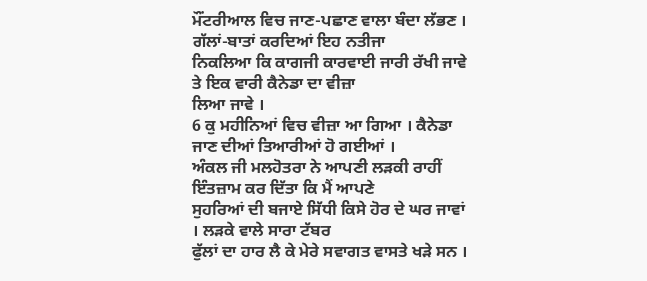ਮੌਂਟਰੀਆਲ ਵਿਚ ਜਾਣ-ਪਛਾਣ ਵਾਲਾ ਬੰਦਾ ਲੱਭਣ । ਗੱਲਾਂ-ਬਾਤਾਂ ਕਰਦਿਆਂ ਇਹ ਨਤੀਜਾ
ਨਿਕਲਿਆ ਕਿ ਕਾਗਜੀ ਕਾਰਵਾਈ ਜਾਰੀ ਰੱਖੀ ਜਾਵੇ ਤੇ ਇਕ ਵਾਰੀ ਕੈਨੇਡਾ ਦਾ ਵੀਜ਼ਾ
ਲਿਆ ਜਾਵੇ ।
6 ਕੁ ਮਹੀਨਿਆਂ ਵਿਚ ਵੀਜ਼ਾ ਆ ਗਿਆ । ਕੈਨੇਡਾ ਜਾਣ ਦੀਆਂ ਤਿਆਰੀਆਂ ਹੋ ਗਈਆਂ ।
ਅੰਕਲ ਜੀ ਮਲਹੋਤਰਾ ਨੇ ਆਪਣੀ ਲੜਕੀ ਰਾਹੀਂ ਇੰਤਜ਼ਾਮ ਕਰ ਦਿੱਤਾ ਕਿ ਮੈਂ ਆਪਣੇ
ਸੁਹਰਿਆਂ ਦੀ ਬਜਾਏ ਸਿੱਧੀ ਕਿਸੇ ਹੋਰ ਦੇ ਘਰ ਜਾਵਾਂ । ਲੜਕੇ ਵਾਲੇ ਸਾਰਾ ਟੱਬਰ
ਫੁੱਲਾਂ ਦਾ ਹਾਰ ਲੈ ਕੇ ਮੇਰੇ ਸਵਾਗਤ ਵਾਸਤੇ ਖੜੇ ਸਨ ।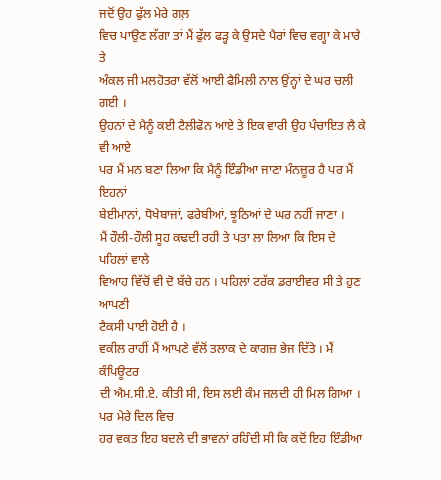ਜਦੋਂ ਉਹ ਫੁੱਲ ਮੇਰੇ ਗਲ਼
ਵਿਚ ਪਾਉਣ ਲੱਗਾ ਤਾਂ ਮੈਂ ਫੁੱਲ ਫੜ੍ਹ ਕੇ ਉਸਦੇ ਪੈਰਾਂ ਵਿਚ ਵਗ੍ਹਾ ਕੇ ਮਾਰੇ ਤੇ
ਅੰਕਲ ਜੀ ਮਲਹੋਤਰਾ ਵੱਲੋਂ ਆਈ ਫੈਮਿਲੀ ਨਾਲ ਉਂਨ੍ਹਾਂ ਦੇ ਘਰ ਚਲੀ ਗਈ ।
ਉਹਨਾਂ ਦੇ ਮੈਨੂੰ ਕਈ ਟੈਲੀਫੋਨ ਆਏ ਤੇ ਇਕ ਵਾਰੀ ਉਹ ਪੰਚਾਇਤ ਲੈ ਕੇ ਵੀ ਆਏ
ਪਰ ਮੈਂ ਮਨ ਬਣਾ ਲਿਆ ਕਿ ਮੈਨੂੰ ਇੰਡੀਆ ਜਾਣਾ ਮੰਨਜ਼ੂਰ ਹੈ ਪਰ ਮੈਂ ਇਹਨਾਂ
ਬੇਈਮਾਨਾਂ, ਧੋਖੇਬਾਜਾਂ, ਫਰੇਬੀਆਂ, ਝੂਠਿਆਂ ਦੇ ਘਰ ਨਹੀਂ ਜਾਣਾ ।
ਮੈਂ ਹੌਲੀ-ਹੌਲੀ ਸੂਹ ਕਢਦੀ ਰਹੀ ਤੇ ਪਤਾ ਲਾ ਲਿਆ ਕਿ ਇਸ ਦੇ ਪਹਿਲਾਂ ਵਾਲੇ
ਵਿਆਹ ਵਿੱਚੋਂ ਵੀ ਦੋ ਬੱਚੇ ਹਨ । ਪਹਿਲਾਂ ਟਰੱਕ ਡਰਾਈਵਰ ਸੀ ਤੇ ਹੁਣ ਆਪਣੀ
ਟੈਕਸੀ ਪਾਈ ਹੋਈ ਹੈ ।
ਵਕੀਲ ਰਾਹੀਂ ਮੈਂ ਆਪਣੇ ਵੱਲੋਂ ਤਲਾਕ ਦੇ ਕਾਗਜ਼ ਭੇਜ ਦਿੱਤੇ । ਮੈਂ ਕੰਪਿਊਟਰ
ਦੀ ਐਮ.ਸੀ.ਏ. ਕੀਤੀ ਸੀ, ਇਸ ਲਈ ਕੰਮ ਜਲਦੀ ਹੀ ਮਿਲ ਗਿਆ । ਪਰ ਮੇਰੇ ਦਿਲ ਵਿਚ
ਹਰ ਵਕਤ ਇਹ ਬਦਲੇ ਦੀ ਭਾਵਨਾਂ ਰਹਿੰਦੀ ਸੀ ਕਿ ਕਦੋਂ ਇਹ ਇੰਡੀਆ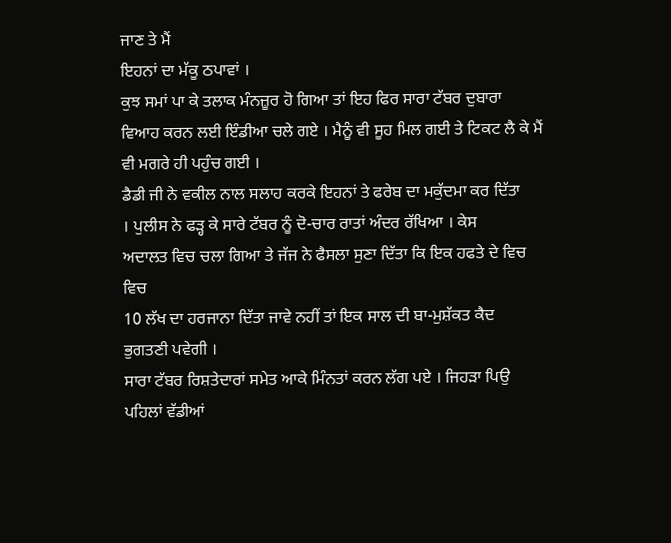ਜਾਣ ਤੇ ਮੈਂ
ਇਹਨਾਂ ਦਾ ਮੱਕੂ ਠਪਾਵਾਂ ।
ਕੁਝ ਸਮਾਂ ਪਾ ਕੇ ਤਲਾਕ ਮੰਨਜ਼ੂਰ ਹੋ ਗਿਆ ਤਾਂ ਇਹ ਫਿਰ ਸਾਰਾ ਟੱਬਰ ਦੁਬਾਰਾ
ਵਿਆਹ ਕਰਨ ਲਈ ਇੰਡੀਆ ਚਲੇ ਗਏ । ਮੈਨੂੰ ਵੀ ਸੂਹ ਮਿਲ ਗਈ ਤੇ ਟਿਕਟ ਲੈ ਕੇ ਮੈਂ
ਵੀ ਮਗਰੇ ਹੀ ਪਹੁੰਚ ਗਈ ।
ਡੈਡੀ ਜੀ ਨੇ ਵਕੀਲ ਨਾਲ ਸਲਾਹ ਕਰਕੇ ਇਹਨਾਂ ਤੇ ਫਰੇਬ ਦਾ ਮਕੁੱਦਮਾ ਕਰ ਦਿੱਤਾ
। ਪੁਲੀਸ ਨੇ ਫੜ੍ਹ ਕੇ ਸਾਰੇ ਟੱਬਰ ਨੂੰ ਦੋ-ਚਾਰ ਰਾਤਾਂ ਅੰਦਰ ਰੱਖਿਆ । ਕੇਸ
ਅਦਾਲਤ ਵਿਚ ਚਲਾ ਗਿਆ ਤੇ ਜੱਜ ਨੇ ਫੈਸਲਾ ਸੁਣਾ ਦਿੱਤਾ ਕਿ ਇਕ ਹਫਤੇ ਦੇ ਵਿਚ ਵਿਚ
10 ਲੱਖ ਦਾ ਹਰਜਾਨਾ ਦਿੱਤਾ ਜਾਵੇ ਨਹੀਂ ਤਾਂ ਇਕ ਸਾਲ ਦੀ ਬਾ-ਮੁਸ਼ੱਕਤ ਕੈਦ
ਭੁਗਤਣੀ ਪਵੇਗੀ ।
ਸਾਰਾ ਟੱਬਰ ਰਿਸ਼ਤੇਦਾਰਾਂ ਸਮੇਤ ਆਕੇ ਮਿੰਨਤਾਂ ਕਰਨ ਲੱਗ ਪਏ । ਜਿਹੜਾ ਪਿਉ
ਪਹਿਲਾਂ ਵੱਡੀਆਂ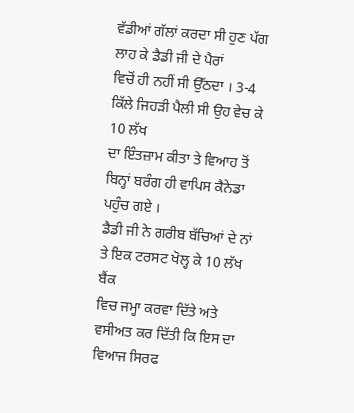ਵੱਡੀਆਂ ਗੱਲਾਂ ਕਰਦਾ ਸੀ ਹੁਣ ਪੱਗ ਲਾਹ ਕੇ ਡੈਡੀ ਜੀ ਦੇ ਪੈਰਾਂ
ਵਿਚੋਂ ਹੀ ਨਹੀਂ ਸੀ ਉੱਠਦਾ । 3-4 ਕਿੱਲੇ ਜਿਹੜੀ ਪੈਲੀ ਸੀ ਉਹ ਵੇਚ ਕੇ 10 ਲੱਖ
ਦਾ ਇੰਤਜ਼ਾਮ ਕੀਤਾ ਤੇ ਵਿਆਹ ਤੋਂ ਬਿਨ੍ਹਾਂ ਬਰੰਗ ਹੀ ਵਾਪਿਸ ਕੈਨੇਡਾ ਪਹੁੰਚ ਗਏ ।
ਡੈਡੀ ਜੀ ਨੇ ਗਰੀਬ ਬੱਚਿਆਂ ਦੇ ਨਾਂ ਤੇ ਇਕ ਟਰਸਟ ਖੋਲ੍ਹ ਕੇ 10 ਲੱਖ ਬੈਂਕ
ਵਿਚ ਜਮ੍ਹਾ ਕਰਵਾ ਦਿੱਤੇ ਅਤੇ ਵਸੀਅਤ ਕਰ ਦਿੱਤੀ ਕਿ ਇਸ ਦਾ ਵਿਆਜ ਸਿਰਫ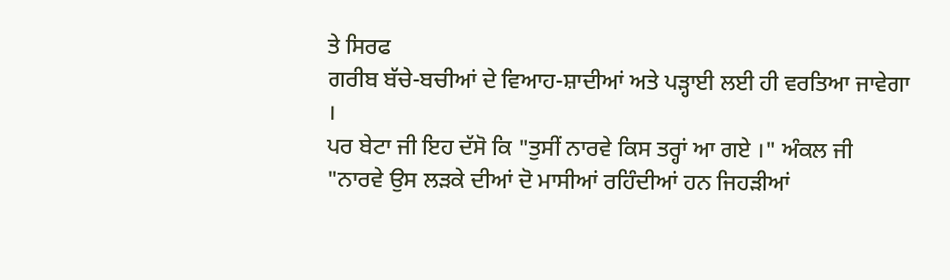ਤੇ ਸਿਰਫ
ਗਰੀਬ ਬੱਚੇ-ਬਚੀਆਂ ਦੇ ਵਿਆਹ-ਸ਼ਾਦੀਆਂ ਅਤੇ ਪੜ੍ਹਾਈ ਲਈ ਹੀ ਵਰਤਿਆ ਜਾਵੇਗਾ ।
ਪਰ ਬੇਟਾ ਜੀ ਇਹ ਦੱਸੋ ਕਿ "ਤੁਸੀਂ ਨਾਰਵੇ ਕਿਸ ਤਰ੍ਹਾਂ ਆ ਗਏ ।" ਅੰਕਲ ਜੀ
"ਨਾਰਵੇ ਉਸ ਲੜਕੇ ਦੀਆਂ ਦੋ ਮਾਸੀਆਂ ਰਹਿੰਦੀਆਂ ਹਨ ਜਿਹੜੀਆਂ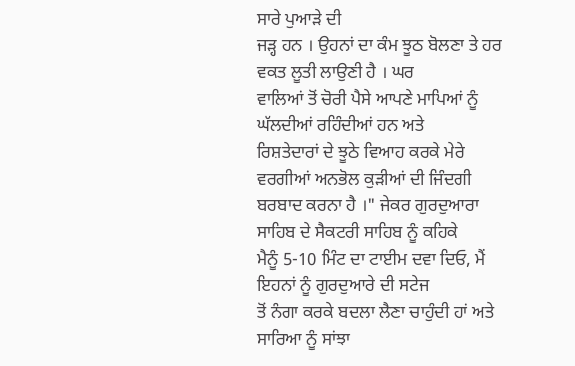ਸਾਰੇ ਪੁਆੜੇ ਦੀ
ਜੜ੍ਹ ਹਨ । ਉਹਨਾਂ ਦਾ ਕੰਮ ਝੂਠ ਬੋਲਣਾ ਤੇ ਹਰ ਵਕਤ ਲੂਤੀ ਲਾਉਣੀ ਹੈ । ਘਰ
ਵਾਲਿਆਂ ਤੋਂ ਚੋਰੀ ਪੈਸੇ ਆਪਣੇ ਮਾਪਿਆਂ ਨੂੰ ਘੱਲਦੀਆਂ ਰਹਿੰਦੀਆਂ ਹਨ ਅਤੇ
ਰਿਸ਼ਤੇਦਾਰਾਂ ਦੇ ਝੂਠੇ ਵਿਆਹ ਕਰਕੇ ਮੇਰੇ ਵਰਗੀਆਂ ਅਨਭੋਲ ਕੁੜੀਆਂ ਦੀ ਜਿੰਦਗੀ
ਬਰਬਾਦ ਕਰਨਾ ਹੈ ।" ਜੇਕਰ ਗੁਰਦੁਆਰਾ ਸਾਹਿਬ ਦੇ ਸੈਕਟਰੀ ਸਾਹਿਬ ਨੂੰ ਕਹਿਕੇ
ਮੈਨੂੰ 5-10 ਮਿੰਟ ਦਾ ਟਾਈਮ ਦਵਾ ਦਿਓ, ਮੈਂ ਇਹਨਾਂ ਨੂੰ ਗੁਰਦੁਆਰੇ ਦੀ ਸਟੇਜ
ਤੋਂ ਨੰਗਾ ਕਰਕੇ ਬਦਲਾ ਲੈਣਾ ਚਾਹੁੰਦੀ ਹਾਂ ਅਤੇ ਸਾਰਿਆ ਨੂੰ ਸਾਂਝਾ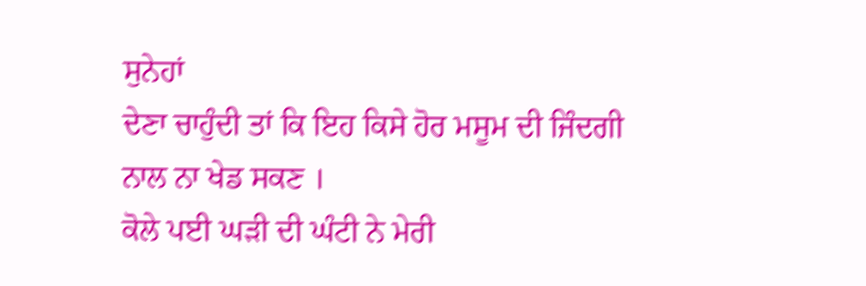ਸੁਨੇਹਾਂ
ਦੇਣਾ ਚਾਹੁੰਦੀ ਤਾਂ ਕਿ ਇਹ ਕਿਸੇ ਹੋਰ ਮਸੂਮ ਦੀ ਜਿੰਦਗੀ ਨਾਲ ਨਾ ਖੇਡ ਸਕਣ ।
ਕੋਲੇ ਪਈ ਘੜੀ ਦੀ ਘੰਟੀ ਨੇ ਮੇਰੀ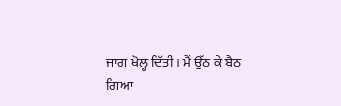ਜਾਗ ਖੋਲ੍ਹ ਦਿੱਤੀ । ਮੈਂ ਉੱਠ ਕੇ ਬੈਠ
ਗਿਆ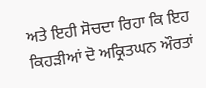ਅਤੇ ਇਹੀ ਸੋਚਦਾ ਰਿਹਾ ਕਿ ਇਹ ਕਿਹੜੀਆਂ ਦੋ ਅਕ੍ਰਿਤਘਨ ਔਰਤਾਂ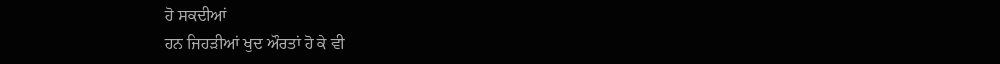ਹੋ ਸਕਦੀਆਂ
ਹਨ ਜਿਹੜੀਆਂ ਖੁਦ ਔਰਤਾਂ ਹੋ ਕੇ ਵੀ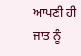ਆਪਣੀ ਹੀ ਜਾਤ ਨੂੰ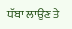ਧੱਬਾ ਲਾਉਣ ਤੇ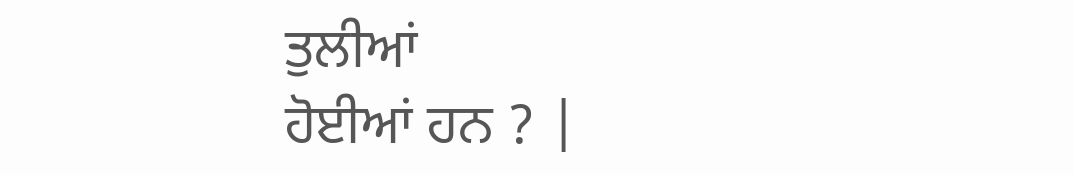ਤੁਲੀਆਂ
ਹੋਈਆਂ ਹਨ ? |